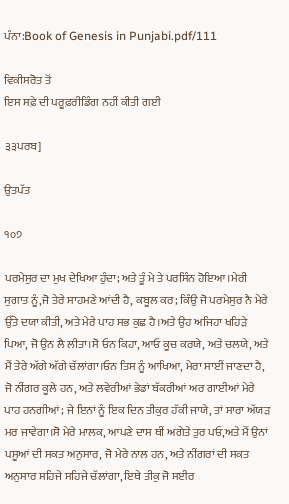ਪੰਨਾ:Book of Genesis in Punjabi.pdf/111

ਵਿਕੀਸਰੋਤ ਤੋਂ
ਇਸ ਸਫ਼ੇ ਦੀ ਪਰੂਫ਼ਰੀਡਿੰਗ ਨਹੀਂ ਕੀਤੀ ਗਈ

੩੩ਪਰਬ]

ਉਤਪੱਤ

੧੦੭

ਪਰਮੇਸੁਰ ਦਾ ਮੁਖ ਦੇਖਿਆ ਹੁੰਦਾ; ਅਤੇ ਤੂੰ ਮੇ ਤੇ ਪਰਸਿੰਨ ਹੋਇਆ।ਮੇਰੀ ਸੁਗਾਤ ਨੂੰ,ਜੋ ਤੇਰੇ ਸਾਹਮਣੇ ਆਂਦੀ ਹੈ, ਕਬੂਲ ਕਰ; ਕਿੰਉ ਜੋ ਪਰਮੇਸੁਰ ਨੈ ਮੇਰੇ ਉੱਤੇ ਦਯਾ ਕੀਤੀ, ਅਤੇ ਮੇਰੇ ਪਾਹ ਸਭ ਕੁਛ ਹੈ।ਅਤੇ ਉਹ ਅਜਿਹਾ ਖਹਿੜੇ ਪਿਆ, ਜੋ ਉਨ ਲੈ ਲੀਤਾ।ਸੋ ਓਨ ਕਿਹਾ, ਆਓ ਕੂਚ ਕਰਯੇ, ਅਤੇ ਚਲਯੇ, ਅਤੇ ਮੈਂ ਤੇਰੇ ਅੱਗੇ ਅੱਗੇ ਚੱਲਾਂਗਾ।ਓਨ ਤਿਸ ਨੂੰ ਆਖਿਆ, ਮੇਰਾ ਸਾਈਂ ਜਾਣਦਾ ਹੈ, ਜੋ ਨੀਂਗਰ ਕੂਲੇ ਹਨ, ਅਤੇ ਲਵੇਰੀਆਂ ਭੇਡਾਂ ਬੱਕਰੀਆਂ ਅਰ ਗਾਈਆਂ ਮੇਰੇ ਪਾਹ ਹਨਗੀਆਂ; ਜੇ ਇਨਾਂ ਨੂੰ ਇਕ ਦਿਨ ਤੀਕੁਰ ਹੱਕੀ ਜਾਯੇ, ਤਾਂ ਸਾਰਾ ਅੱਯੜ ਮਰ ਜਾਵੇਗਾ।ਸੋ ਮੇਰੇ ਮਾਲਕ, ਆਪਣੇ ਦਾਸ ਥੀਂ ਅਗੇਤੇ ਤੁਰ ਪਓ,ਅਤੇ ਮੈਂ ਉਨਾਂ ਪਸੂਆਂ ਦੀ ਸਕਤ ਅਨੁਸਾਰ, ਜੋ ਮੇਰੇ ਨਾਲ ਹਨ, ਅਤੇ ਨੀਂਗਰਾਂ ਦੀ ਸਕਤ ਅਨੁਸਾਰ ਸਹਿਜੇ ਸਹਿਜੇ ਚੱਲਾਂਗਾ, ਇਥੇ ਤੀਕੁ ਜੋ ਸਈਰ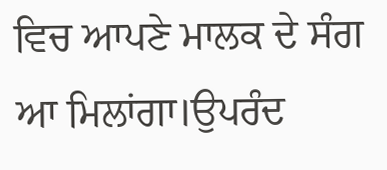ਵਿਚ ਆਪਣੇ ਮਾਲਕ ਦੇ ਸੰਗ ਆ ਮਿਲਾਂਗਾ।ਉਪਰੰਦ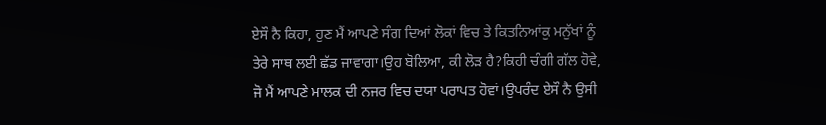ਏਸੌ ਨੈ ਕਿਹਾ, ਹੁਣ ਮੈਂ ਆਪਣੇ ਸੰਗ ਦਿਆਂ ਲੋਕਾਂ ਵਿਚ ਤੇ ਕਿਤਨਿਆਂਕੁ ਮਨੁੱਖਾਂ ਨੂੰ ਤੇਰੇ ਸਾਥ ਲਈ ਛੱਡ ਜਾਵਾਗਾ।ਉਹ ਬੋਲਿਆ, ਕੀ ਲੋੜ ਹੈ?ਕਿਹੀ ਚੰਗੀ ਗੱਲ ਹੋਵੇ, ਜੋ ਮੈਂ ਆਪਣੇ ਮਾਲਕ ਦੀ ਨਜਰ ਵਿਚ ਦਯਾ ਪਰਾਪਤ ਹੋਵਾਂ।ਉਪਰੰਦ ਏਸੌ ਨੈ ਉਸੀ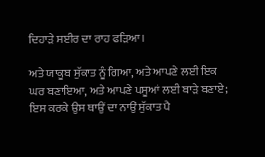ਦਿਹਾੜੇ ਸਈਰ ਦਾ ਰਾਹ ਫੜਿਆ।

ਅਤੇ ਯਾਕੂਬ ਸੁੱਕਾਤ ਨੂੰ ਗਿਆ, ਅਤੇ ਆਪਣੇ ਲਈ ਇਕ ਘਰ ਬਣਾਇਆ, ਅਤੇ ਆਪਣੇ ਪਸੂਆਂ ਲਈ ਬਾੜੇ ਬਣਾਏ; ਇਸ ਕਰਕੇ ਉਸ ਥਾਉਂ ਦਾ ਨਾਉਂ ਸੁੱਕਾਤ ਪੈ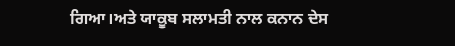ਗਿਆ।ਅਤੇ ਯਾਕੂਬ ਸਲਾਮਤੀ ਨਾਲ ਕਨਾਨ ਦੇਸ